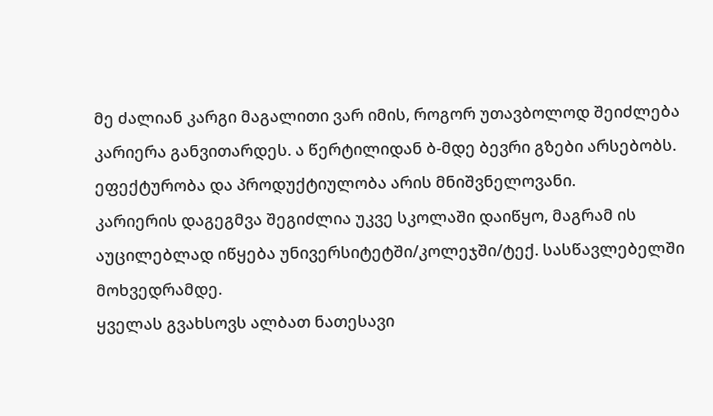მე ძალიან კარგი მაგალითი ვარ იმის, როგორ უთავბოლოდ შეიძლება კარიერა განვითარდეს. ა წერტილიდან ბ-მდე ბევრი გზები არსებობს. ეფექტურობა და პროდუქტიულობა არის მნიშვნელოვანი.
კარიერის დაგეგმვა შეგიძლია უკვე სკოლაში დაიწყო, მაგრამ ის აუცილებლად იწყება უნივერსიტეტში/კოლეჯში/ტექ. სასწავლებელში მოხვედრამდე.
ყველას გვახსოვს ალბათ ნათესავი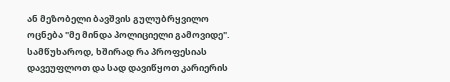ან მეზობელი ბავშვის გულუბრყვილო ოცნება "მე მინდა პოლიციელი გამოვიდე". სამწუხაროდ, ხშირად რა პროფესიას დავეუფლოთ და სად დავიწყოთ კარიერის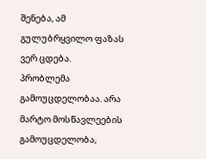შენება, ამ გულუბრყვილო ფაზას ვერ ცდება.
პრობლემა გამოუცდელობაა. არა მარტო მოსწავლეების გამოუცდელობა,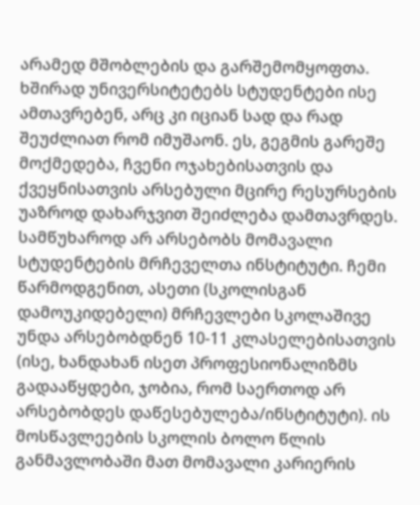არამედ მშობლების და გარშემომყოფთა. ხშირად უნივერსიტეტებს სტუდენტები ისე ამთავრებენ, არც კი იციან სად და რად შეუძლიათ რომ იმუშაონ. ეს, გეგმის გარეშე მოქმედება, ჩვენი ოჯახებისათვის და ქვეყნისათვის არსებული მცირე რესურსების უაზროდ დახარჯვით შეიძლება დამთავრდეს.
სამწუხაროდ არ არსებობს მომავალი სტუდენტების მრჩეველთა ინსტიტუტი. ჩემი წარმოდგენით, ასეთი (სკოლისგან დამოუკიდებელი) მრჩევლები სკოლაშივე უნდა არსებობდნენ 10-11 კლასელებისათვის (ისე, ხანდახან ისეთ პროფესიონალიზმს გადააწყდები, ჯობია, რომ საერთოდ არ არსებობდეს დაწესებულება/ინსტიტუტი). ის მოსწავლეების სკოლის ბოლო წლის განმავლობაში მათ მომავალი კარიერის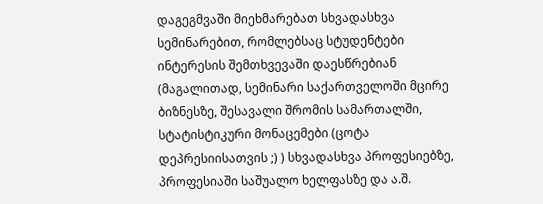დაგეგმვაში მიეხმარებათ სხვადასხვა სემინარებით, რომლებსაც სტუდენტები ინტერესის შემთხვევაში დაესწრებიან (მაგალითად, სემინარი საქართველოში მცირე ბიზნესზე, შესავალი შრომის სამართალში, სტატისტიკური მონაცემები (ცოტა დეპრესიისათვის ;) ) სხვადასხვა პროფესიებზე, პროფესიაში საშუალო ხელფასზე და ა.შ.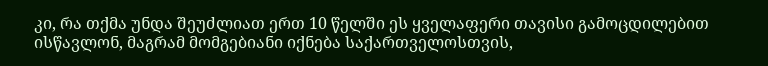კი, რა თქმა უნდა შეუძლიათ ერთ 10 წელში ეს ყველაფერი თავისი გამოცდილებით ისწავლონ, მაგრამ მომგებიანი იქნება საქართველოსთვის,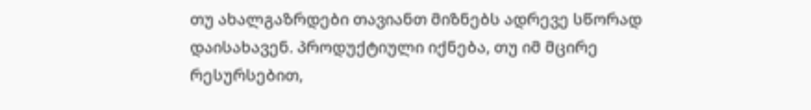თუ ახალგაზრდები თავიანთ მიზნებს ადრევე სწორად დაისახავენ. პროდუქტიული იქნება, თუ იმ მცირე რესურსებით,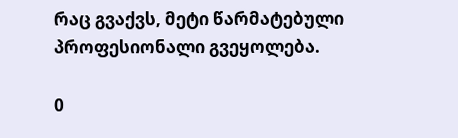რაც გვაქვს, მეტი წარმატებული პროფესიონალი გვეყოლება.

0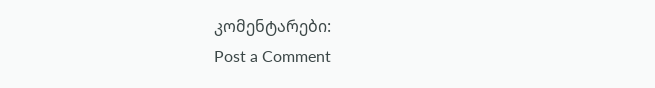კომენტარები:
Post a Comment